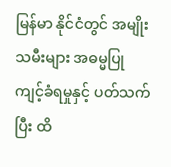မြန်မာ နိုင်ငံတွင် အမျိုးသမီးများ အဓမ္မပြုကျင့်ခံရမှုနှင့် ပတ်သက်ပြီး ထိ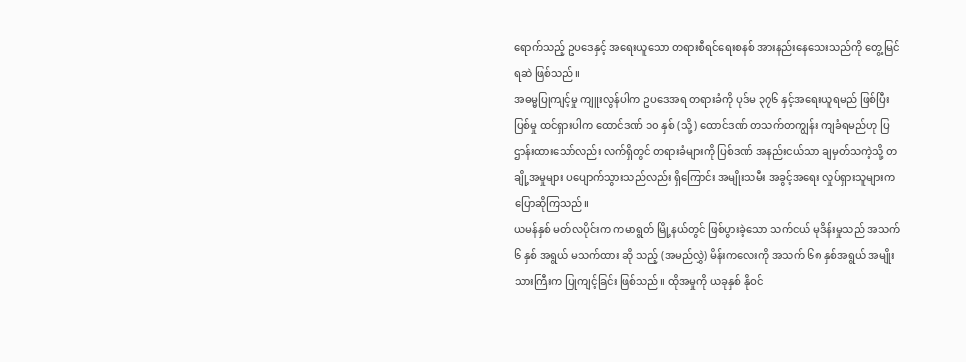ရောက်သည့် ဥပဒေနှင့် အရေးယူသော တရားစီရင်ရေးစနစ် အားနည်းနေသေးသည်ကို တွေ့မြင်ရဆဲ ဖြစ်သည်။
အဓမ္မပြုကျင့်မှု ကျူးလွန်ပါက ဥပဒေအရ တရားခံကို ပုဒ်မ ၃၇၆ နှင့်အရေးယူရမည် ဖြစ်ပြီး ပြစ်မှု ထင်ရှားပါက ထောင်ဒဏ် ၁၀ နှစ် (သို့) ထောင်ဒဏ် တသက်တကျွန်း ကျခံရမည်ဟု ပြဌာန်းထားသော်လည်း လက်ရှိတွင် တရားခံများကို ပြစ်ဒဏ် အနည်းငယ်သာ ချမှတ်သကဲ့သို့ တချို့အမှုများ ပပျောက်သွားသည်လည်း ရှိကြောင်း အမျိုးသမီး အခွင့်အရေး လှုပ်ရှားသူများက ပြောဆိုကြသည်။
ယမန်နှစ် မတ်လပိုင်းက ကမာရွတ် မြို့နယ်တွင် ဖြစ်ပွားခဲ့သော သက်ငယ် မုဒိန်းမှုသည် အသက် ၆ နှစ် အရွယ် မသက်ထား ဆို သည့် (အမည်လွှဲ) မိန်းကလေးကို အသက် ၆၈ နှစ်အရွယ် အမျိုးသားကြီးက ပြုကျင့်ခြင်း ဖြစ်သည်။ ထိုအမှုကို ယခုနှစ် နိုဝင်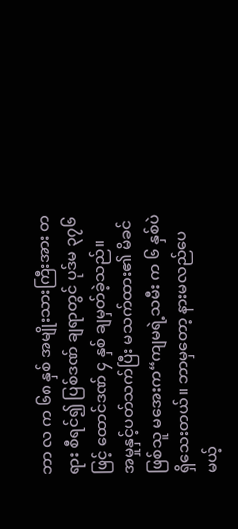ဘာ လ က ၆၈ နှစ် အမျိုးသားကြီးအား တရား စီရင်၍ ပြစ်ဒဏ် ချရာတွင် ပုဒ်မ ၃၇၆ ဖြင့် ထောင်ဒဏ် ၄ နှစ် ချမှတ်ခဲ့သည်။
အမှုနှင့်ပတ်သက်ပြီး မသက်ထား၏ မိခင်ဖြစ်သူ မအေးက“ကျမရဲ့သမီး က ၆ နှစ်ပဲ ရှိသေးတယ်။ ဘာမှတော့ နားမလည်ပေမယ့်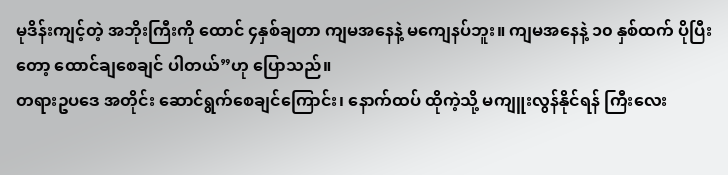မုဒိန်းကျင့်တဲ့ အဘိုးကြီးကို ထောင် ၄နှစ်ချတာ ကျမအနေနဲ့ မကျေနပ်ဘူး။ ကျမအနေနဲ့ ၁၀ နှစ်ထက် ပိုပြီးတော့ ထောင်ချစေချင် ပါတယ်”ဟု ပြောသည်။
တရားဥပဒေ အတိုင်း ဆောင်ရွက်စေချင်ကြောင်း၊ နောက်ထပ် ထိုကဲ့သို့ မကျူးလွန်နိုင်ရန် ကြီးလေး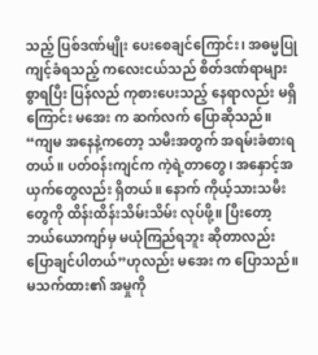သည့် ပြစ်ဒဏ်မျိုး ပေးစေချင်ကြောင်း၊ အဓမ္မပြုကျင့်ခံရသည့် ကလေးငယ်သည် စိတ်ဒဏ်ရာများစွာရပြီး ပြန်လည် ကုစားပေးသည့် နေရာလည်း မရှိကြောင်း မအေး က ဆက်လက် ပြောဆိုသည်။
“ကျမ အနေနဲ့ကတော့ သမီးအတွက် အရမ်းခံစားရတယ်။ ပတ်ဝန်းကျင်က ကဲ့ရဲ့တာတွေ၊ အနှောင့်အယှက်တွေလည်း ရှိတယ်။ နောက် ကိုယ့်သားသမီးတွေကို ထိန်းထိန်းသိမ်းသိမ်း လုပ်ဖို့။ ပြီးတော့ ဘယ်ယောကျာ်မှ မယုံကြည်ရဘူး ဆိုတာလည်း ပြောချင်ပါတယ်”ဟုလည်း မအေး က ပြောသည်။
မသက်ထား၏ အမှုကို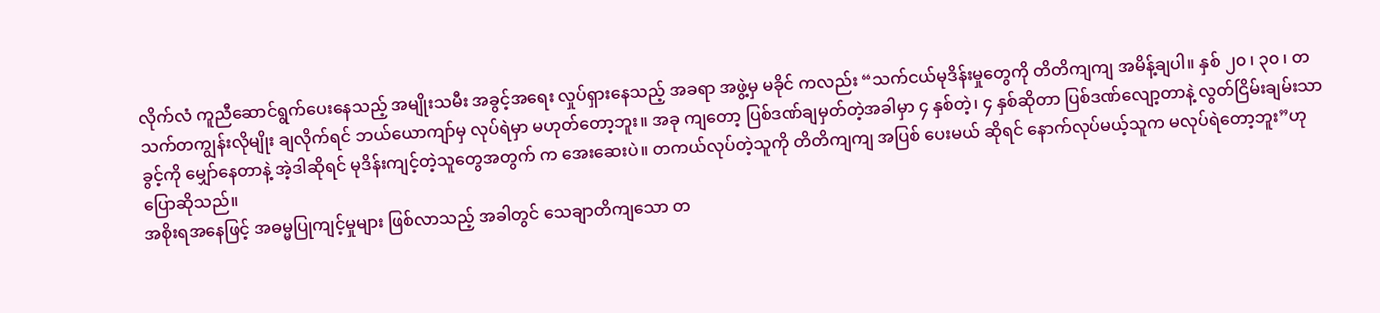လိုက်လံ ကူညီဆောင်ရွက်ပေးနေသည့် အမျိုးသမီး အခွင့်အရေး လှုပ်ရှားနေသည့် အခရာ အဖွဲ့မှ မခိုင် ကလည်း “သက်ငယ်မုဒိန်းမှုတွေကို တိတိကျကျ အမိန့်ချပါ။ နှစ် ၂၀ ၊ ၃၀ ၊ တသက်တကျွန်းလိုမျိုး ချလိုက်ရင် ဘယ်ယောကျာ်မှ လုပ်ရဲမှာ မဟုတ်တော့ဘူး။ အခု ကျတော့ ပြစ်ဒဏ်ချမှတ်တဲ့အခါမှာ ၄ နှစ်တဲ့၊ ၄ နှစ်ဆိုတာ ပြစ်ဒဏ်လျော့တာနဲ့ လွတ်ငြိမ်းချမ်းသာ ခွင့်ကို မျှော်နေတာနဲ့ အဲ့ဒါဆိုရင် မုဒိန်းကျင့်တဲ့သူတွေအတွက် က အေးဆေးပဲ။ တကယ်လုပ်တဲ့သူကို တိတိကျကျ အပြစ် ပေးမယ် ဆိုရင် နောက်လုပ်မယ့်သူက မလုပ်ရဲတော့ဘူး”ဟု ပြောဆိုသည်။
အစိုးရအနေဖြင့် အဓမ္မပြုကျင့်မှုများ ဖြစ်လာသည့် အခါတွင် သေချာတိကျသော တ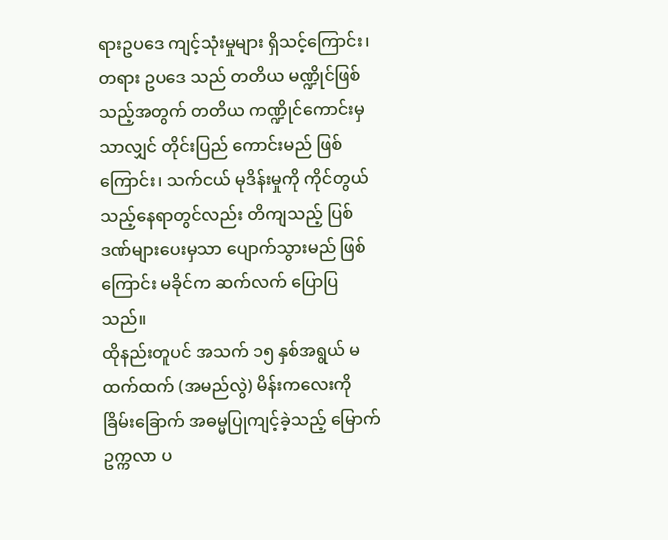ရားဥပဒေ ကျင့်သုံးမှုများ ရှိသင့်ကြောင်း၊ တရား ဥပဒေ သည် တတိယ မဏ္ဍိုင်ဖြစ်သည့်အတွက် တတိယ ကဏ္ဍိုင်ကောင်းမှသာလျှင် တိုင်းပြည် ကောင်းမည် ဖြစ်ကြောင်း၊ သက်ငယ် မုဒိန်းမှုကို ကိုင်တွယ်သည့်နေရာတွင်လည်း တိကျသည့် ပြစ်ဒဏ်များပေးမှသာ ပျောက်သွားမည် ဖြစ်ကြောင်း မခိုင်က ဆက်လက် ပြောပြသည်။
ထိုနည်းတူပင် အသက် ၁၅ နှစ်အရွယ် မထက်ထက် (အမည်လွဲ) မိန်းကလေးကို ခြိမ်းခြောက် အဓမ္မပြုကျင့်ခဲ့သည့် မြောက်ဥက္ကလာ ပ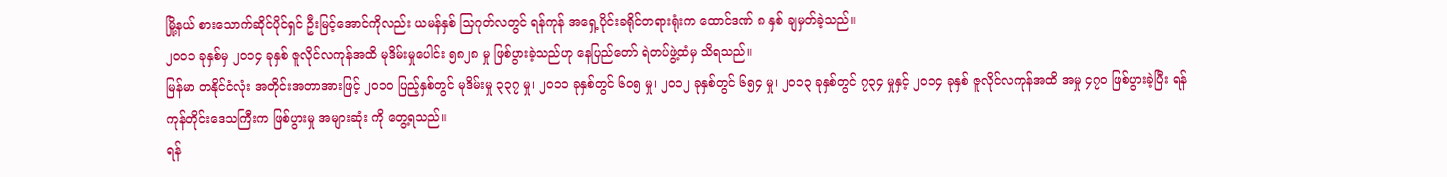မြို့နယ် စားသောက်ဆိုင်ပိုင်ရှင် ဦးမြင့်အောင်ကိုလည်း ယမန်နှစ် သြဂုတ်လတွင် ရန်ကုန် အရှေ့ပိုင်းခရိုင်တရားရုံးက ထောင်ဒဏ် ၈ နှစ် ချမှတ်ခဲ့သည်။
၂၀ဝ၁ ခုနှစ်မှ ၂၀၁၄ ခုနှစ် ဇူလိုင်လကုန်အထိ မုဒိမ်းမှုပေါင်း ၅၈၂၈ မှု ဖြစ်ပွားခဲ့သည်ဟု နေပြည်တော် ရဲတပ်ဖွဲ့ထံမှ သိရသည်။
မြန်မာ တနိုင်ငံလုံး အတိုင်းအတာအားဖြင့် ၂၀၁၀ ပြည့်နှစ်တွင် မုဒိမ်းမှု ၃၃၇ မှု၊ ၂၀၁၁ ခုနှစ်တွင် ၆၀၅ မှု၊ ၂၀၁၂ ခုနှစ်တွင် ၆၅၄ မှု၊ ၂၀၁၃ ခုနှစ်တွင် ၇၃၄ မှုနှင့် ၂၀၁၄ ခုနှစ် ဇူလိုင်လကုန်အထိ အမှု ၄၇၀ ဖြစ်ပွားခဲ့ပြီး ရန်ကုန်တိုင်းဒေသကြီးက ဖြစ်ပွားမှု အများဆုံး ကို တွေ့ရသည်။
ရန်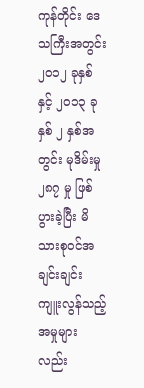ကုန်တိုင်း ဒေသကြီးအတွင်း ၂၀၁၂ ခုနှစ်နှင့် ၂၀၁၃ ခုနှစ် ၂ နှစ်အတွင်း မုဒိမ်းမှု ၂၈၇ မှု ဖြစ်ပွားခဲ့ပြီး မိသားစုဝင်အချင်းချင်း ကျူးလွန်သည့် အမှုများလည်း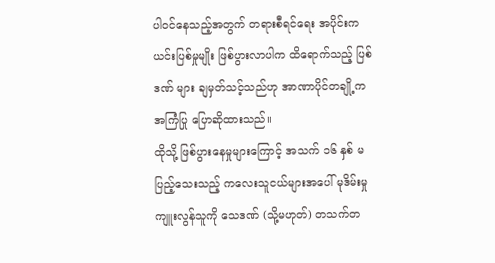ပါဝင်နေသည့်အတွက် တရားစီရင်ရေး အပိုင်းက ယင်းပြစ်မှုမျိုး ဖြစ်ပွားလာပါက ထိရောက်သည့် ပြစ်ဒဏ် များ ချမှတ်သင့်သည်ဟု အာဏာပိုင်တချို့က အကြံပြု ပြောဆိုထားသည်။
ထိုသို့ ဖြစ်ပွားနေမှုများကြောင့် အသက် ၁၆ နှစ် မပြည့်သေးသည့် ကလေးသူငယ်များအပေါ် မုဒိမ်းမှု ကျူးလွန်သူကို သေဒဏ် (သို့မဟုတ်) တသက်တ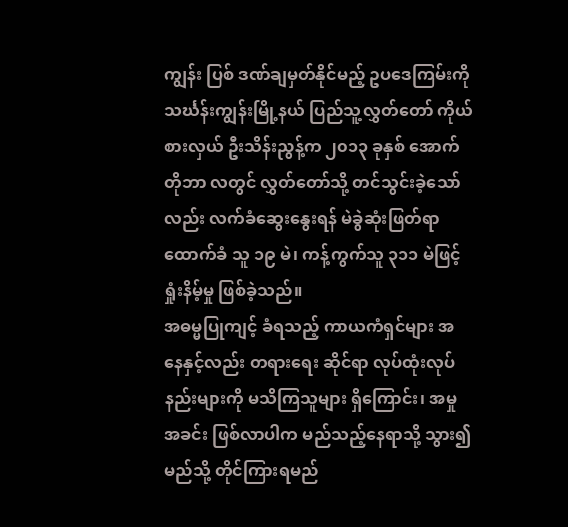ကျွန်း ပြစ် ဒဏ်ချမှတ်နိုင်မည့် ဥပဒေကြမ်းကို သင်္ဃန်းကျွန်းမြို့နယ် ပြည်သူ့လွှတ်တော် ကိုယ်စားလှယ် ဦးသိန်းညွန့်က ၂၀၁၃ ခုနှစ် အောက်တိုဘာ လတွင် လွှတ်တော်သို့ တင်သွင်းခဲ့သော်လည်း လက်ခံဆွေးနွေးရန် မဲခွဲဆုံးဖြတ်ရာ ထောက်ခံ သူ ၁၉ မဲ၊ ကန့်ကွက်သူ ၃၁၁ မဲဖြင့် ရှုံးနိမ့်မှု ဖြစ်ခဲ့သည်။
အဓမ္မပြုကျင့် ခံရသည့် ကာယကံရှင်များ အနေနှင့်လည်း တရားရေး ဆိုင်ရာ လုပ်ထုံးလုပ်နည်းများကို မသိကြသူများ ရှိကြောင်း၊ အမှုအခင်း ဖြစ်လာပါက မည်သည့်နေရာသို့ သွား၍ မည်သို့ တိုင်ကြားရမည်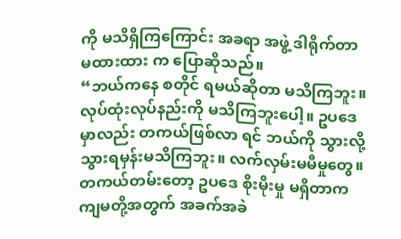ကို မသိရှိကြကြောင်း အခရာ အဖွဲ့ ဒါရိုက်တာ မထားထား က ပြောဆိုသည်။
“ဘယ်ကနေ စတိုင် ရမယ်ဆိုတာ မသိကြဘူး။ လုပ်ထုံးလုပ်နည်းကို မသိကြဘူးပေါ့။ ဥပဒေမှာလည်း တကယ်ဖြစ်လာ ရင် ဘယ်ကို သွားလို့ သွားရမှန်းမသိကြဘူး။ လက်လှမ်းမမီမှုတွေ။ တကယ်တမ်းတော့ ဥပဒေ စိုးမိုးမှု မရှိတာက ကျမတို့အတွက် အခက်အခဲ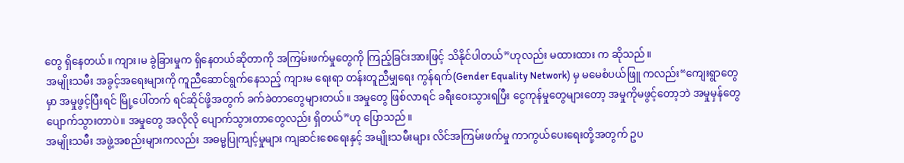တွေ ရှိနေတယ်။ ကျား၊မ ခွဲခြားမှုက ရှိနေတယ်ဆိုတာကို အကြမ်းဖက်မှုတွေကို ကြည့်ခြင်းအားဖြင့် သိနိုင်ပါတယ်”ဟုလည်း မထားထား က ဆိုသည်။
အမျိုးသမီး အခွင့်အရေးများကို ကူညီဆောင်ရွက်နေသည့် ကျားမ ရေးရာ တန်းတူညီမျှရေး ကွန်ရက်(Gender Equality Network) မှ မမေစံပယ်ဖြူ ကလည်း“ကျေးရွာတွေမှာ အမှုဖွင့်ပြီးရင် မြို့ပေါ်တက် ရင်ဆိုင်ဖို့အတွက် ခက်ခဲတာတွေများတယ်။ အမှုတွေ ဖြစ်လာရင် ခရီးဝေးသွားရပြီး ငွေကုန်မှုတွေများတော့ အမှုကိုမဖွင့်တော့ဘဲ အမှုမှန်တွေ ပျောက်သွားတာပဲ။ အမှုတွေ အလိုလို ပျောက်သွားတာတွေလည်း ရှိတယ်”ဟု ပြောသည်။
အမျိုးသမီး အဖွဲ့အစည်းများကလည်း အဓမ္မပြုကျင့်မှုများ ကျဆင်းစေရေးနှင့် အမျိုးသမီးများ လိင်အကြမ်းဖက်မှု ကာကွယ်ပေးရေးတို့အတွက် ဥပ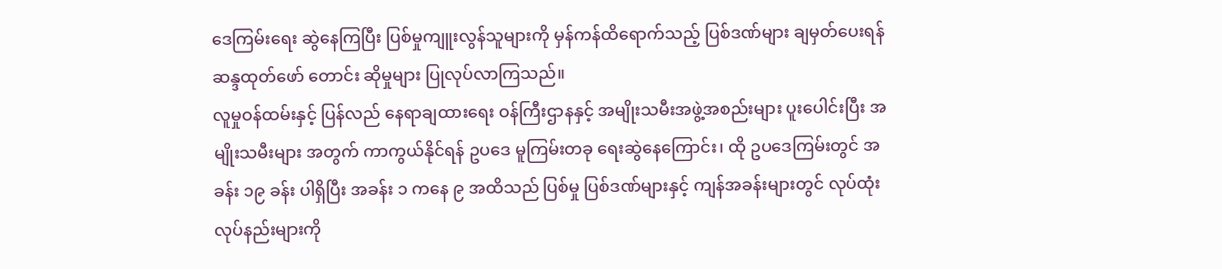ဒေကြမ်းရေး ဆွဲနေကြပြီး ပြစ်မှုကျူးလွန်သူများကို မှန်ကန်ထိရောက်သည့် ပြစ်ဒဏ်များ ချမှတ်ပေးရန် ဆန္ဒထုတ်ဖော် တောင်း ဆိုမှုများ ပြုလုပ်လာကြသည်။
လူမှုဝန်ထမ်းနှင့် ပြန်လည် နေရာချထားရေး ဝန်ကြီးဌာနနှင့် အမျိုးသမီးအဖွဲ့အစည်းများ ပူးပေါင်းပြီး အမျိုးသမီးများ အတွက် ကာကွယ်နိုင်ရန် ဥပဒေ မူကြမ်းတခု ရေးဆွဲနေကြောင်း၊ ထို ဥပဒေကြမ်းတွင် အခန်း ၁၉ ခန်း ပါရှိပြီး အခန်း ၁ ကနေ ၉ အထိသည် ပြစ်မှု ပြစ်ဒဏ်များနှင့် ကျန်အခန်းများတွင် လုပ်ထုံး လုပ်နည်းများကို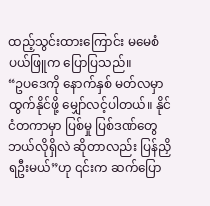ထည့်သွင်းထားကြောင်း မမေစံပယ်ဖြူက ပြောပြသည်။
“ဥပဒေကို နောက်နှစ် မတ်လမှာ ထွက်နိုင်ဖို့ မျှော်လင့်ပါတယ်။ နိုင်ငံတကာမှာ ပြစ်မှု ပြစ်ဒဏ်တွေ ဘယ်လိုရှိလဲ ဆိုတာလည်း ပြန်ညှိရဦးမယ်”ဟု ၎င်းက ဆက်ပြော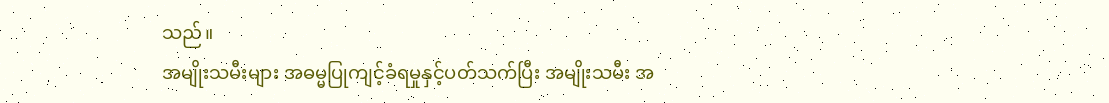သည်။
အမျိုးသမီးများ အဓမ္မပြုကျင့်ခံရမှုနှင့်ပတ်သက်ပြီး အမျိုးသမီး အ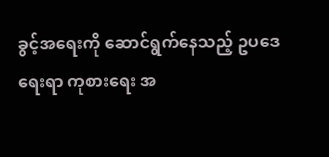ခွင့်အရေးကို ဆောင်ရွက်နေသည့် ဥပဒေရေးရာ ကုစားရေး အ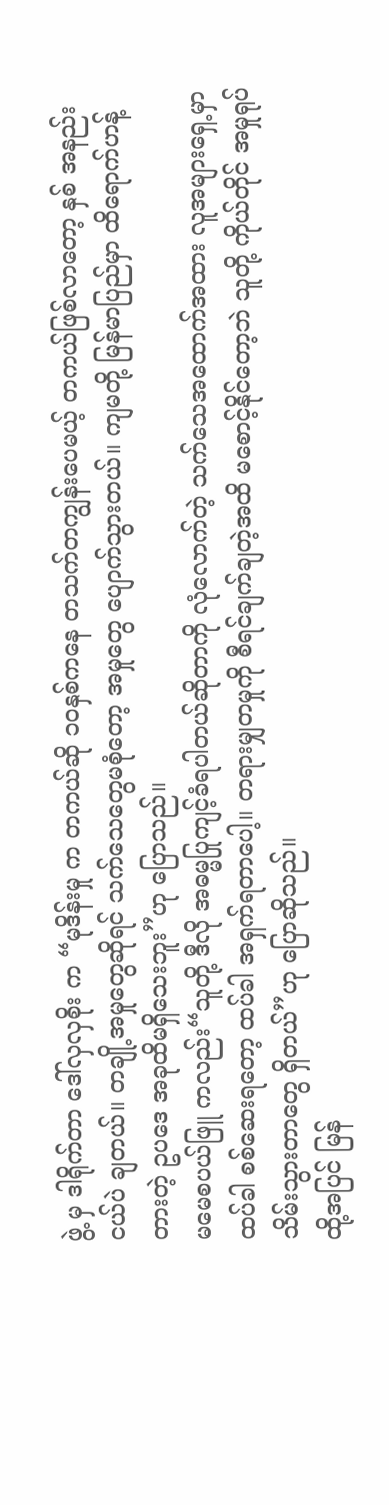ဖွဲ့ မှ ဒါရိုက်တာ ဒေါ်လှလှစိုး က “မုဒိန်းမှု က တကယ်ဆို ၁၀နှစ်ကနေ တသက်တကျွန်းပေမယ့် တကယ်ဖြစ်လာတော့ နှစ် အနည်းငယ်ပဲ ချတယ်။ တချို့အမှုတွေဆိုရင် သက်သေတွေမစုံတော့ အမှုတွေ ပျောက်သွားတယ်။ ကျမတို့ မြန်မာပြည်မှာ ထိရောက်ဟန့်တားတဲ့ ဥပဒေ အခုထိမရှိသေးဘူး”ဟု ပြောသည်။
မမေစပယ်ဖြူ ကလည်း“သူတို့ ဒီလို အဓမ္မပြုကျင့်ခံရပါတယ်ဆိုတာကို လုံလောက်တဲ့ သက်သေအထောက်အထား လူအများရှေ့မှာ ထပ်ခါ စစ်ဆေးရတော့ ထပ်ခါ အရှက်ရတာပေါ့။ တရားမျှတမှုကို စီရင်ချက်ချတဲ့အထိ မစောင့်နိုင်တော့ဘဲ သူတို့ ကိုယ်တိုင် အမှုရုပ် သိမ်းသွားတာတွေ ရှိတယ်”ဟု ပြောဆိုသည်။
ထို့အပြင် မြန်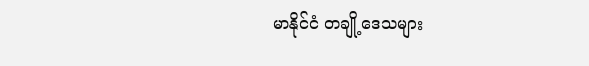မာနိုင်ငံ တချို့ဒေသများ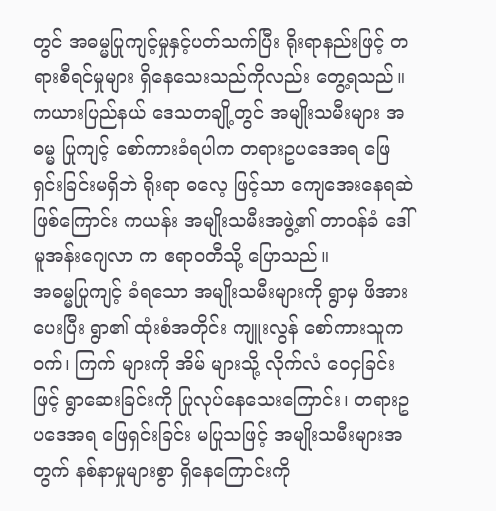တွင် အဓမ္မပြုကျင့်မှုနှင့်ပတ်သက်ပြီး ရိုးရာနည်းဖြင့် တရားစီရင်မှုများ ရှိနေသေးသည်ကိုလည်း တွေ့ရသည်။
ကယားပြည်နယ် ဒေသတချို့တွင် အမျိုးသမီးများ အဓမ္မ ပြုကျင့် စော်ကားခံရပါက တရားဥပဒေအရ ဖြေရှင်းခြင်းမရှိဘဲ ရိုးရာ ဓလေ့ ဖြင့်သာ ကျေအေးနေရဆဲ ဖြစ်ကြောင်း ကယန်း အမျိုးသမီးအဖွဲ့၏ တာဝန်ခံ ဒေါ်မူအန်းဂျေလာ က ဧရာဝတီသို့ ပြောသည်။
အဓမ္မပြုကျင့် ခံရသော အမျိုးသမီးများကို ရွာမှ ဖိအားပေးပြီး ရွာ၏ ထုံးစံအတိုင်း ကျူးလွန် စော်ကားသူက ဝက်၊ ကြက် များကို အိမ် များသို့ လိုက်လံ ဝေငှခြင်းဖြင့် ရွာဆေးခြင်းကို ပြုလုပ်နေသေးကြောင်း၊ တရားဥပဒေအရ ဖြေရှင်းခြင်း မပြုသဖြင့် အမျိုးသမီးများအတွက် နစ်နာမှုများစွာ ရှိနေကြောင်းကို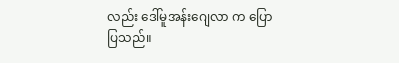လည်း ဒေါ်မူအန်းဂျေလာ က ပြောပြသည်။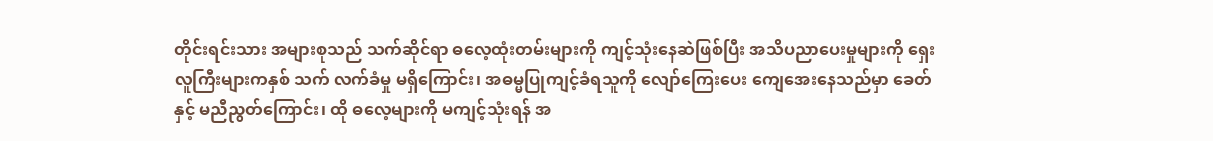တိုင်းရင်းသား အများစုသည် သက်ဆိုင်ရာ ဓလေ့ထုံးတမ်းများကို ကျင့်သုံးနေဆဲဖြစ်ပြီး အသိပညာပေးမှုများကို ရှေးလူကြီးများကနှစ် သက် လက်ခံမှု မရှိကြောင်း၊ အဓမ္မပြုကျင့်ခံရသူကို လျော်ကြေးပေး ကျေအေးနေသည်မှာ ခေတ်နှင့် မညီညွတ်ကြောင်း၊ ထို ဓလေ့များကို မကျင့်သုံးရန် အ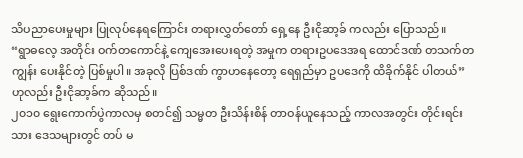သိပညာပေးမှုများ ပြုလုပ်နေရကြောင်း တရားလွှတ်တော် ရှေ့နေ ဦးငိုဆာ့ခ် ကလည်း ပြောသည်။
“ရွာဓလေ့ အတိုင်း ဝက်တကောင်နဲ့ ကျေအေးပေးရတဲ့ အမှုက တရားဥပဒေအရ ထောင်ဒဏ် တသက်တကျွန်း ပေးနိုင်တဲ့ ပြစ်မှုပါ။ အခုလို ပြစ်ဒဏ် ကွာဟနေတော့ ရေရှည်မှာ ဥပဒေကို ထိခိုက်နိုင် ပါတယ်”ဟုလည်း ဦးငိုဆာ့ခ်က ဆိုသည်။
၂၀၁၀ ရွေးကောက်ပွဲကာလမှ စတင်၍ သမ္မတ ဦးသိန်းစိန် တာဝန်ယူနေသည့် ကာလအတွင်း တိုင်းရင်းသား ဒေသများတွင် တပ် မ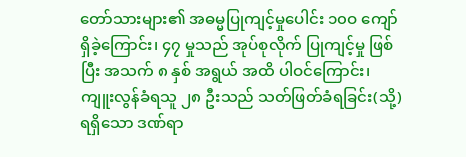တော်သားများ၏ အဓမ္မပြုကျင့်မှုပေါင်း ၁၀ဝ ကျော်ရှိခဲ့ကြောင်း၊ ၄၇ မှုသည် အုပ်စုလိုက် ပြုကျင့်မှု ဖြစ်ပြီး အသက် ၈ နှစ် အရွယ် အထိ ပါဝင်ကြောင်း၊ ကျူးလွန်ခံရသူ ၂၈ ဦးသည် သတ်ဖြတ်ခံရခြင်း(သို့) ရရှိသော ဒဏ်ရာ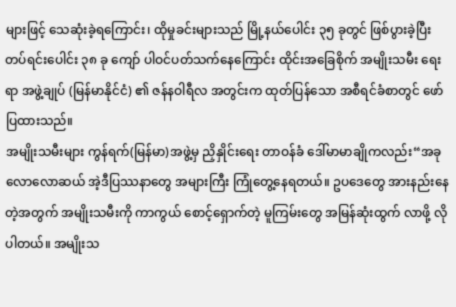များဖြင့် သေဆုံးခဲ့ရကြောင်း၊ ထိုမှုခင်းများသည် မြို့နယ်ပေါင်း ၃၅ ခုတွင် ဖြစ်ပွားခဲ့ပြီး တပ်ရင်းပေါင်း ၃၈ ခု ကျော် ပါဝင်ပတ်သက်နေကြောင်း ထိုင်းအခြေစိုက် အမျိုးသမီး ရေး ရာ အဖွဲ့ချုပ် (မြန်မာနိုင်ငံ) ၏ ဇန်နဝါရီလ အတွင်းက ထုတ်ပြန်သော အစီရင်ခံစာတွင် ဖော်ပြထားသည်။
အမျိုးသမီးများ ကွန်ရက်(မြန်မာ)အဖွဲ့မှ ညှိနှိုင်းရေး တာဝန်ခံ ဒေါ်မာမာချိုကလည်း“အခုလောလောဆယ် အဲ့ဒီပြဿနာတွေ အများကြီး ကြုံတွေ့နေရတယ်။ ဥပဒေတွေ အားနည်းနေတဲ့အတွက် အမျိုးသမီးကို ကာကွယ် စောင့်ရှောက်တဲ့ မူကြမ်းတွေ အမြန်ဆုံးထွက် လာဖို့ လိုပါတယ်။ အမျိုးသ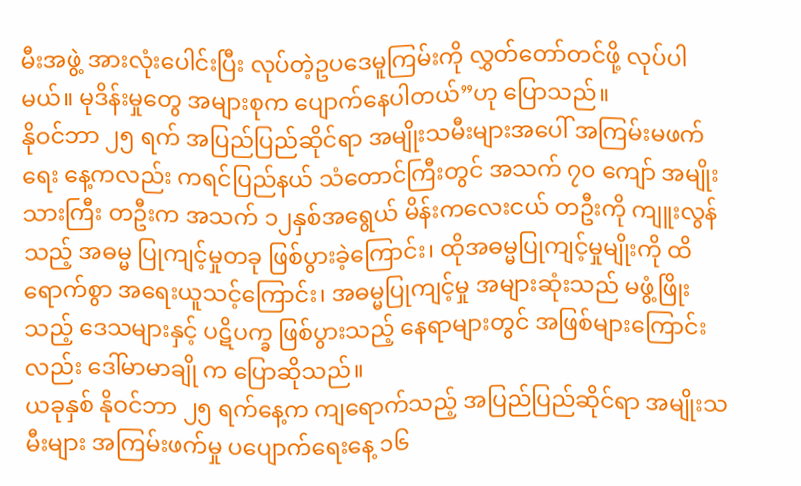မီးအဖွဲ့ အားလုံးပေါင်းပြီး လုပ်တဲ့ဥပဒေမူကြမ်းကို လွှတ်တော်တင်ဖို့ လုပ်ပါမယ်။ မုဒိန်းမှုတွေ အများစုက ပျောက်နေပါတယ်”ဟု ပြောသည်။
နိုဝင်ဘာ ၂၅ ရက် အပြည်ပြည်ဆိုင်ရာ အမျိုးသမီးများအပေါ် အကြမ်းမဖက်ရေး နေ့ကလည်း ကရင်ပြည်နယ် သံတောင်ကြီးတွင် အသက် ၇၀ ကျော် အမျိုးသားကြီး တဦးက အသက် ၁၂နှစ်အရွေယ် မိန်းကလေးငယ် တဦးကို ကျူးလွန်သည့် အဓမ္မ ပြုကျင့်မှုတခု ဖြစ်ပွားခဲ့ကြောင်း၊ ထိုအဓမ္မပြုကျင့်မှုမျိုးကို ထိရောက်စွာ အရေးယူသင့်ကြောင်း၊ အဓမ္မပြုကျင့်မှု အများဆုံးသည် မဖွံ့ဖြိုးသည့် ဒေသများနှင့် ပဋိပက္ခ ဖြစ်ပွားသည့် နေရာများတွင် အဖြစ်များကြောင်းလည်း ဒေါ်မာမာချို က ပြောဆိုသည်။
ယခုနှစ် နိုဝင်ဘာ ၂၅ ရက်နေ့က ကျရောက်သည့် အပြည်ပြည်ဆိုင်ရာ အမျိုးသမီးများ အကြမ်းဖက်မှု ပပျောက်ရေးနေ့ ၁၆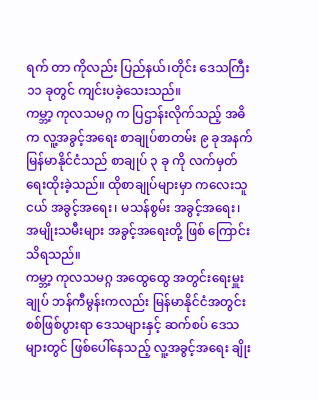ရက် တာ ကိုလည်း ပြည်နယ်၊တိုင်း ဒေသကြီး ၁၁ ခုတွင် ကျင်းပခဲ့သေးသည်။
ကမ္ဘာ့ ကုလသမဂ္ဂ က ပြဌာန်းလိုက်သည့် အဓိက လူ့အခွင့်အရေး စာချုပ်စာတမ်း ၉ ခုအနက် မြန်မာနိုင်ငံသည် စာချုပ် ၃ ခု ကို လက်မှတ်ရေးထိုးခဲ့သည်။ ထိုစာချုပ်များမှာ ကလေးသူငယ် အခွင့်အရေး၊ မသန်စွမ်း အခွင့်အရေး၊ အမျိုးသမီးများ အခွင့်အရေးတို့ ဖြစ် ကြောင်း သိရသည်။
ကမ္ဘာ့ ကုလသမဂ္ဂ အထွေထွေ အတွင်းရေးမှူးချုပ် ဘန်ကီမွန်းကလည်း မြန်မာနိုင်ငံအတွင်း စစ်ဖြစ်ပွားရာ ဒေသများနှင့် ဆက်စပ် ဒေသများတွင် ဖြစ်ပေါ်နေသည့် လူ့အခွင့်အရေး ချိုး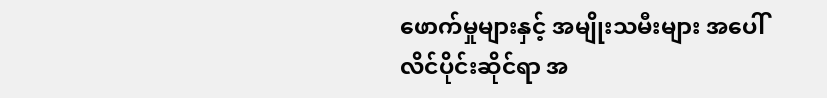ဖောက်မှုများနှင့် အမျိုးသမီးများ အပေါ် လိင်ပိုင်းဆိုင်ရာ အ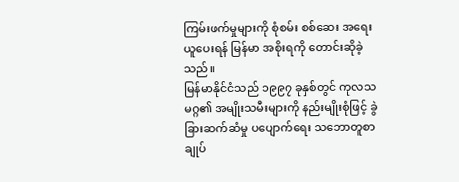ကြမ်းဖက်မှုများကို စုံစမ်း စစ်ဆေး အရေးယူပေးရန် မြန်မာ အစိုးရကို တောင်းဆိုခဲ့သည်။
မြန်မာနိုင်ငံသည် ၁၉၉၇ ခုနှစ်တွင် ကုလသမဂ္ဂ၏ အမျိုးသမီးများကို နည်းမျိုးစုံဖြင့် ခွဲခြားဆက်ဆံမှု ပပျောက်ရေး သဘောတူစာချုပ်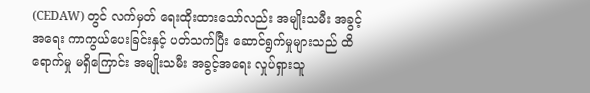(CEDAW) တွင် လက်မှတ် ရေးထိုးထားသော်လည်း အမျိုးသမီး အခွင့်အရေး ကာကွယ်ပေးခြင်းနှင့် ပတ်သက်ပြီး ဆောင်ရွက်မှုများသည် ထိရောက်မှု မရှိကြောင်း အမျိုးသမီး အခွင့်အရေး လှုပ်ရှားသူ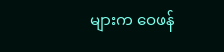များက ဝေဖန်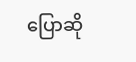ပြောဆို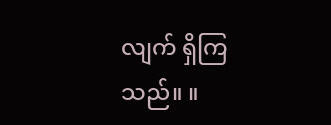လျက် ရှိကြသည်။ ။